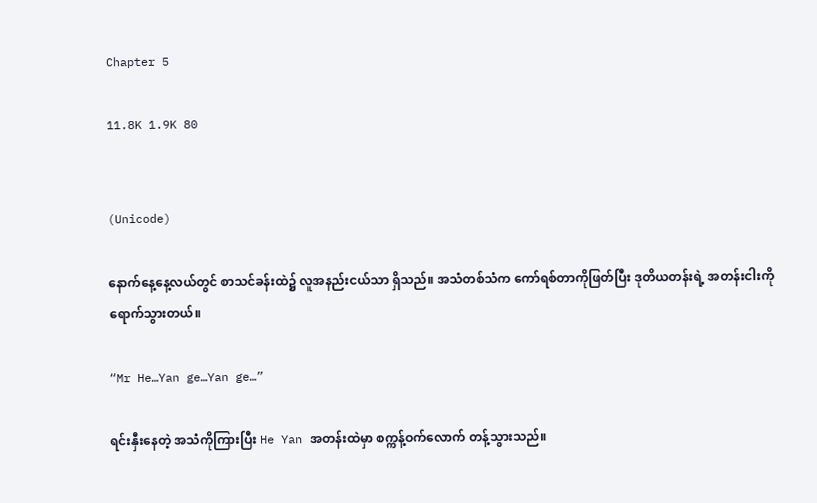Chapter 5

11.8K 1.9K 80


(Unicode)

နောက်နေ့နေ့လယ်တွင် စာသင်ခန်းထဲ၌ လူအနည်းငယ်သာ ရှိသည်။ အသံတစ်သံက ကော်ရစ်တာကိုဖြတ်ပြီး ဒုတိယတန်းရဲ့ အတန်းငါးကို ရောက်သွားတယ်။

“Mr He…Yan ge…Yan ge…”

ရင်းနှီးနေတဲ့ အသံကိုကြားပြီး He Yan အတန်းထဲမှာ စက္ကန့်ဝက်လောက် တန့်သွားသည်။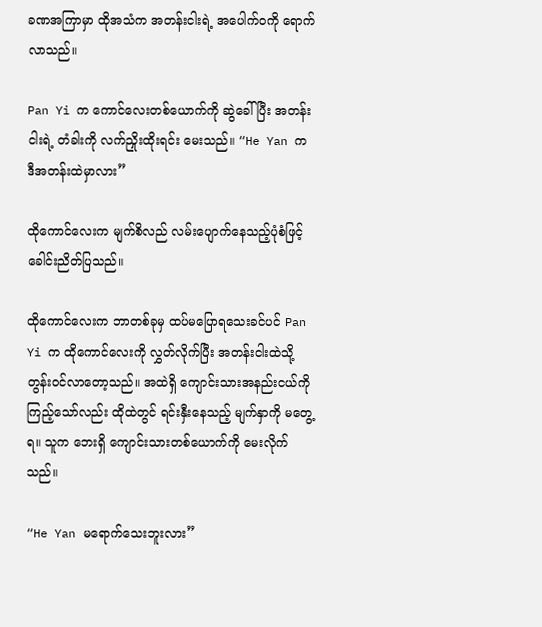ခဏအကြာမှာ ထိုအသံက အတန်းငါးရဲ့ အပေါက်ဝကို ရောက်လာသည်။

Pan Yi က ကောင်လေးတစ်ယောက်ကို ဆွဲခေါ်ပြီး အတန်းငါးရဲ့ တံခါးကို လက်ညှိုးထိုးရင်း မေးသည်။ “He Yan က ဒီအတန်းထဲမှာလား”

ထိုကောင်လေးက မျက်စိလည် လမ်းပျောက်နေသည့်ပုံစံဖြင့် ခေါင်းညိတ်ပြသည်။

ထိုကောင်လေးက ဘာတစ်ခုမှ ထပ်မပြောရသေးခင်ပင် Pan Yi က ထိုကောင်လေးကို လွှတ်လိုက်ပြီး အတန်းငါးထဲသို့ တွန်းဝင်လာတော့သည်။ အထဲရှိ ကျောင်းသားအနည်းငယ်ကို ကြည့်သော်လည်း ထိုထဲတွင် ရင်းနှီးနေသည့် မျက်နှာကို မတွေ့ရ။ သူက ဘေးရှိ ကျောင်းသားတစ်ယောက်ကို မေးလိုက်သည်။

“He Yan မရောက်သေးဘူးလား”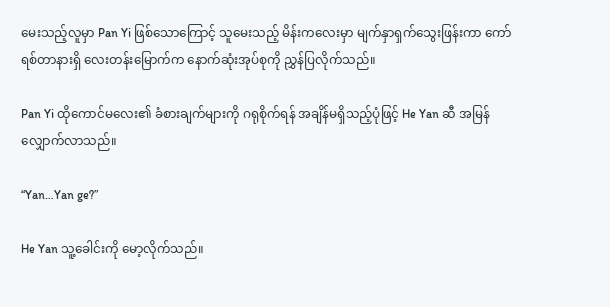မေးသည့်လူမှာ Pan Yi ဖြစ်သောကြောင့် သူမေးသည့် မိန်းကလေးမှာ မျက်နှာရှက်သွေးဖြန်းကာ ကော်ရစ်တာနားရှိ လေးတန်းမြောက်က နောက်ဆုံးအုပ်စုကို ညွှန်ပြလိုက်သည်။

Pan Yi ထိုကောင်မလေး၏ ခံစားချက်များကို ဂရုစိုက်ရန် အချိန်မရှိသည့်ပုံဖြင့် He Yan ဆီ အမြန် လျှောက်လာသည်။

“Yan…Yan ge?”

He Yan သူ့ခေါင်းကို မော့လိုက်သည်။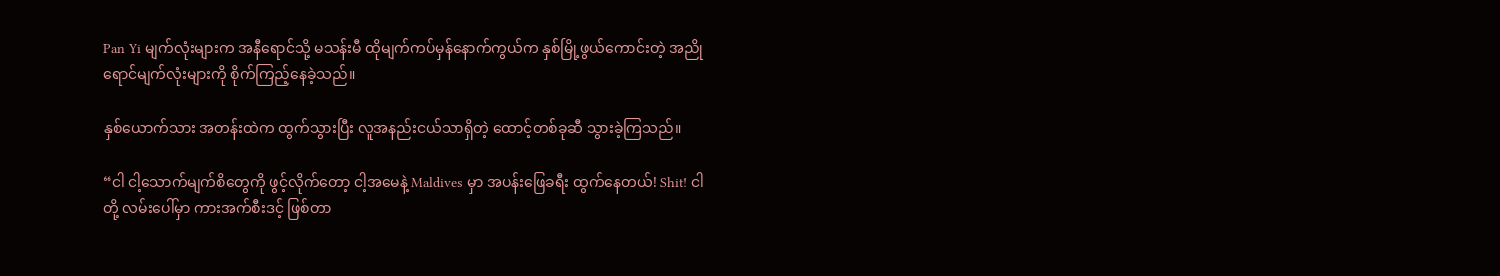Pan Yi မျက်လုံးများက အနီရောင်သို့ မသန်းမီ ထိုမျက်ကပ်မှန်နောက်ကွယ်က နှစ်မြို့ဖွယ်ကောင်းတဲ့ အညိုရောင်မျက်လုံးများကို စိုက်ကြည့်နေခဲ့သည်။

နှစ်ယောက်သား အတန်းထဲက ထွက်သွားပြီး လူအနည်းငယ်သာရှိတဲ့ ထောင့်တစ်ခုဆီ သွားခဲ့ကြသည်။

“ငါ ငါ့သောက်မျက်စိတွေကို ဖွင့်လိုက်တော့ ငါ့အမေနဲ့ Maldives မှာ အပန်းဖြေခရီး ထွက်နေတယ်! Shit! ငါတို့ လမ်းပေါ်မှာ ကားအက်စီးဒင့် ဖြစ်တာ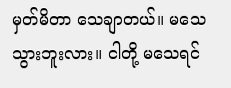မှတ်မိတာ သေချာတယ်။ မသေသွားဘူးလား။ ငါတို့ မသေရင်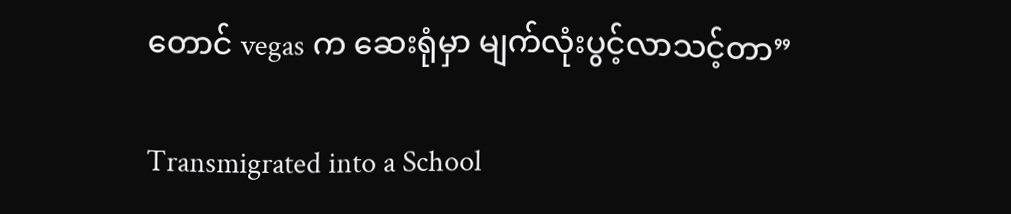တောင် vegas က ဆေးရုံမှာ မျက်လုံးပွင့်လာသင့်တာ”

Transmigrated into a School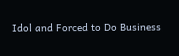Idol and Forced to Do Business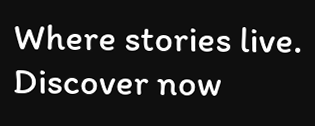Where stories live. Discover now